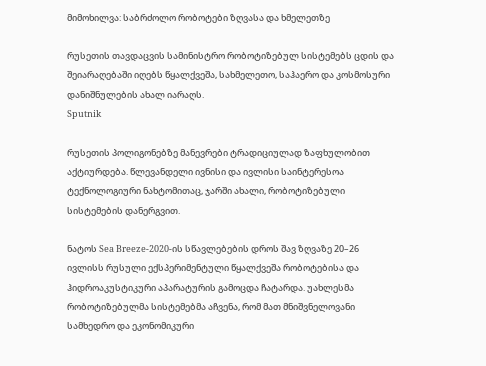მიმოხილვა: საბრძოლო რობოტები ზღვასა და ხმელეთზე

რუსეთის თავდაცვის სამინისტრო რობოტიზებულ სისტემებს ცდის და შეიარაღებაში იღებს წყალქვეშა, სახმელეთო, საჰაერო და კოსმოსური დანიშნულების ახალ იარაღს.
Sputnik

რუსეთის პოლიგონებზე მანევრები ტრადიციულად ზაფხულობით აქტიურდება. წლევანდელი ივნისი და ივლისი საინტერესოა ტექნოლოგიური ნახტომითაც, ჯარში ახალი, რობოტიზებული სისტემების დანერგვით.

ნატოს Sea Breeze-2020-ის სწავლებების დროს შავ ზღვაზე 20–26 ივლისს რუსული ექსპერიმენტული წყალქვეშა რობოტებისა და ჰიდროაკუსტიკური აპარატურის გამოცდა ჩატარდა. უახლესმა რობოტიზებულმა სისტემებმა აჩვენა, რომ მათ მნიშვნელოვანი სამხედრო და ეკონომიკური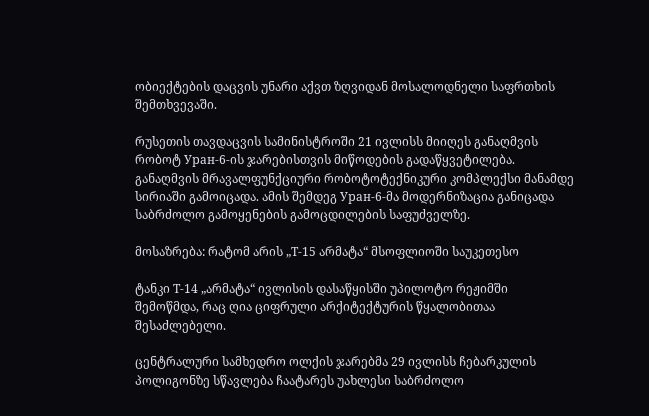ობიექტების დაცვის უნარი აქვთ ზღვიდან მოსალოდნელი საფრთხის შემთხვევაში.

რუსეთის თავდაცვის სამინისტროში 21 ივლისს მიიღეს განაღმვის რობოტ Уран-6-ის ჯარებისთვის მიწოდების გადაწყვეტილება. განაღმვის მრავალფუნქციური რობოტოტექნიკური კომპლექსი მანამდე სირიაში გამოიცადა. ამის შემდეგ Уран-6-მა მოდერნიზაცია განიცადა საბრძოლო გამოყენების გამოცდილების საფუძველზე.

მოსაზრება: რატომ არის „Т-15 არმატა“ მსოფლიოში საუკეთესო

ტანკი Т-14 „არმატა“ ივლისის დასაწყისში უპილოტო რეჟიმში შემოწმდა, რაც ღია ციფრული არქიტექტურის წყალობითაა შესაძლებელი.

ცენტრალური სამხედრო ოლქის ჯარებმა 29 ივლისს ჩებარკულის პოლიგონზე სწავლება ჩაატარეს უახლესი საბრძოლო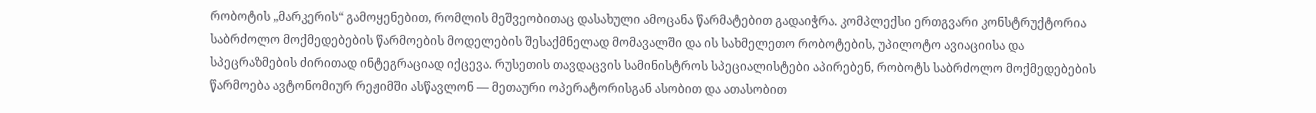რობოტის „მარკერის“ გამოყენებით, რომლის მეშვეობითაც დასახული ამოცანა წარმატებით გადაიჭრა. კომპლექსი ერთგვარი კონსტრუქტორია საბრძოლო მოქმედებების წარმოების მოდელების შესაქმნელად მომავალში და ის სახმელეთო რობოტების, უპილოტო ავიაციისა და სპეცრაზმების ძირითად ინტეგრაციად იქცევა. რუსეთის თავდაცვის სამინისტროს სპეციალისტები აპირებენ, რობოტს საბრძოლო მოქმედებების წარმოება ავტონომიურ რეჟიმში ასწავლონ — მეთაური ოპერატორისგან ასობით და ათასობით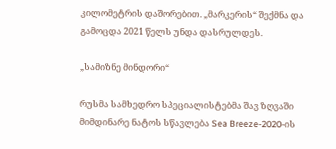კილომეტრის დაშორებით. „მარკერის“ შექმნა და გამოცდა 2021 წელს უნდა დასრულდეს.

„სამიზნე მინდორი“

რუსმა სამხედრო სპეციალისტებმა შავ ზღვაში მიმდინარე ნატოს სწავლება Sea Breeze-2020-ის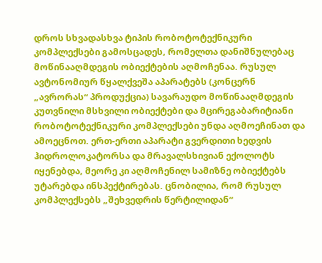დროს სხვადასხვა ტიპის რობოტოტექნიკური კომპლექსები გამოსცადეს, რომელთა დანიშნულებაც მოწინააღმდეგის ობიექტების აღმოჩენაა. რუსულ ავტონომიურ წყალქვეშა აპარატებს (კონცერნ „ავრორას“ პროდუქცია) სავარაუდო მოწინააღმდეგის კუთვნილი მსხვილი ობიექტები და მცირეგაბარიტიანი რობოტოტექნიკური კომპლექსები უნდა აღმოეჩინათ და ამოეცნოთ. ერთ-ერთი აპარატი გვერდითი ხედვის ჰიდროლოკატორსა და მრავალსხივიან ექოლოტს იყენებდა, მეორე კი აღმოჩენილ სამიზნე ობიექტებს უტარებდა ინსპექტირებას. ცნობილია, რომ რუსულ კომპლექსებს „შეხვედრის წერტილიდან“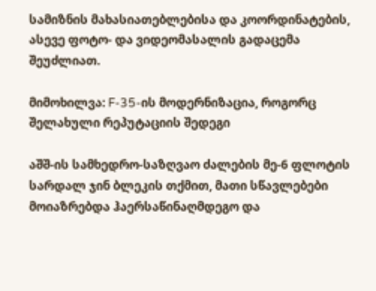სამიზნის მახასიათებლებისა და კოორდინატების, ასევე ფოტო- და ვიდეომასალის გადაცემა შეუძლიათ.

მიმოხილვა: F-35-ის მოდერნიზაცია, როგორც შელახული რეპუტაციის შედეგი

აშშ-ის სამხედრო-საზღვაო ძალების მე-6 ფლოტის სარდალ ჯინ ბლეკის თქმით, მათი სწავლებები მოიაზრებდა ჰაერსაწინაღმდეგო და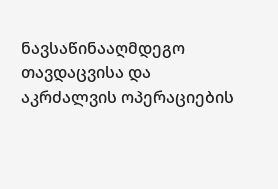ნავსაწინააღმდეგო თავდაცვისა და აკრძალვის ოპერაციების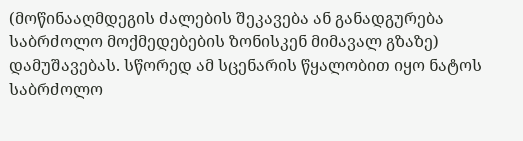(მოწინააღმდეგის ძალების შეკავება ან განადგურება საბრძოლო მოქმედებების ზონისკენ მიმავალ გზაზე) დამუშავებას. სწორედ ამ სცენარის წყალობით იყო ნატოს საბრძოლო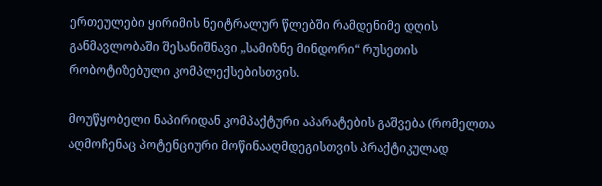ერთეულები ყირიმის ნეიტრალურ წლებში რამდენიმე დღის განმავლობაში შესანიშნავი „სამიზნე მინდორი“ რუსეთის რობოტიზებული კომპლექსებისთვის.

მოუწყობელი ნაპირიდან კომპაქტური აპარატების გაშვება (რომელთა აღმოჩენაც პოტენციური მოწინააღმდეგისთვის პრაქტიკულად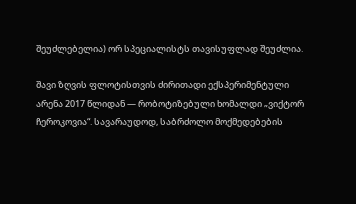შეუძლებელია) ორ სპეციალისტს თავისუფლად შეუძლია.

შავი ზღვის ფლოტისთვის ძირითადი ექსპერიმენტული არენა 2017 წლიდან — რობოტიზებული ხომალდი „ვიქტორ ჩეროკოვია“. სავარაუდოდ, საბრძოლო მოქმედებების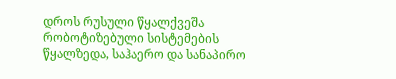დროს რუსული წყალქვეშა რობოტიზებული სისტემების წყალზედა, საჰაერო და სანაპირო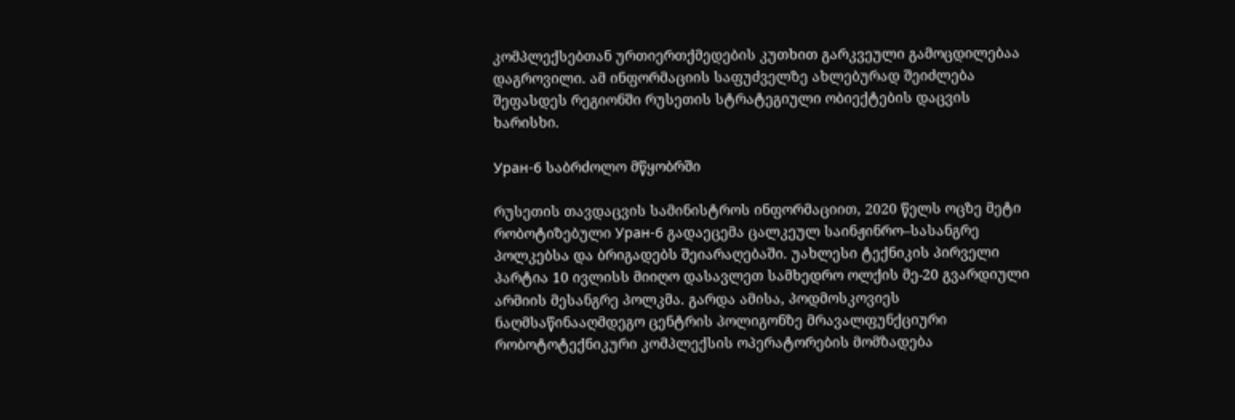კომპლექსებთან ურთიერთქმედების კუთხით გარკვეული გამოცდილებაა დაგროვილი. ამ ინფორმაციის საფუძველზე ახლებურად შეიძლება შეფასდეს რეგიონში რუსეთის სტრატეგიული ობიექტების დაცვის ხარისხი.

Уран-6 საბრძოლო მწყობრში

რუსეთის თავდაცვის სამინისტროს ინფორმაციით, 2020 წელს ოცზე მეტი რობოტიზებული Уран-6 გადაეცემა ცალკეულ საინჟინრო–სასანგრე პოლკებსა და ბრიგადებს შეიარაღებაში. უახლესი ტექნიკის პირველი პარტია 10 ივლისს მიიღო დასავლეთ სამხედრო ოლქის მე-20 გვარდიული არმიის მესანგრე პოლკმა. გარდა ამისა, პოდმოსკოვიეს ნაღმსაწინააღმდეგო ცენტრის პოლიგონზე მრავალფუნქციური რობოტოტექნიკური კომპლექსის ოპერატორების მომზადება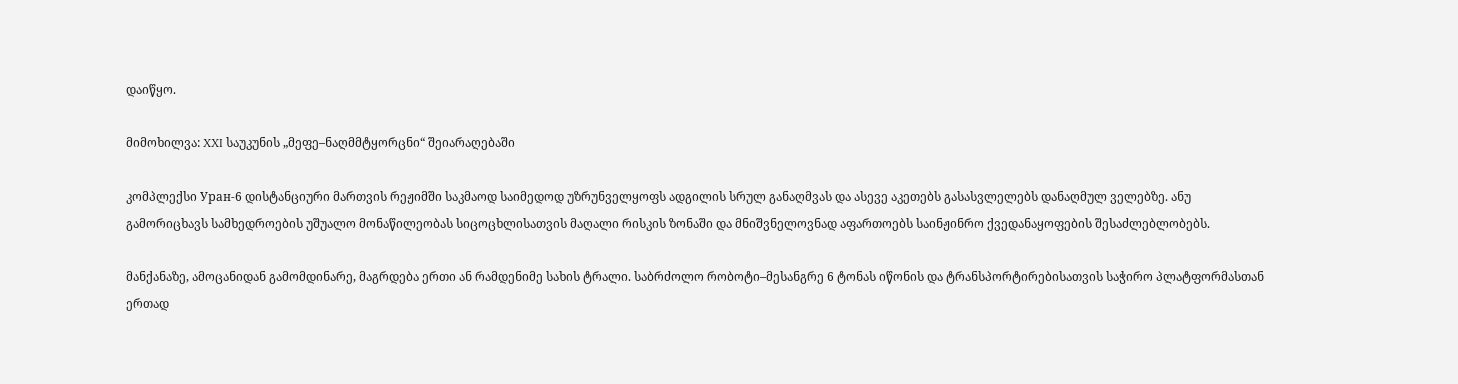დაიწყო.

მიმოხილვა: XXI საუკუნის „მეფე–ნაღმმტყორცნი“ შეიარაღებაში

კომპლექსი Уран-6 დისტანციური მართვის რეჟიმში საკმაოდ საიმედოდ უზრუნველყოფს ადგილის სრულ განაღმვას და ასევე აკეთებს გასასვლელებს დანაღმულ ველებზე. ანუ გამორიცხავს სამხედროების უშუალო მონაწილეობას სიცოცხლისათვის მაღალი რისკის ზონაში და მნიშვნელოვნად აფართოებს საინჟინრო ქვედანაყოფების შესაძლებლობებს.

მანქანაზე, ამოცანიდან გამომდინარე, მაგრდება ერთი ან რამდენიმე სახის ტრალი. საბრძოლო რობოტი–მესანგრე 6 ტონას იწონის და ტრანსპორტირებისათვის საჭირო პლატფორმასთან ერთად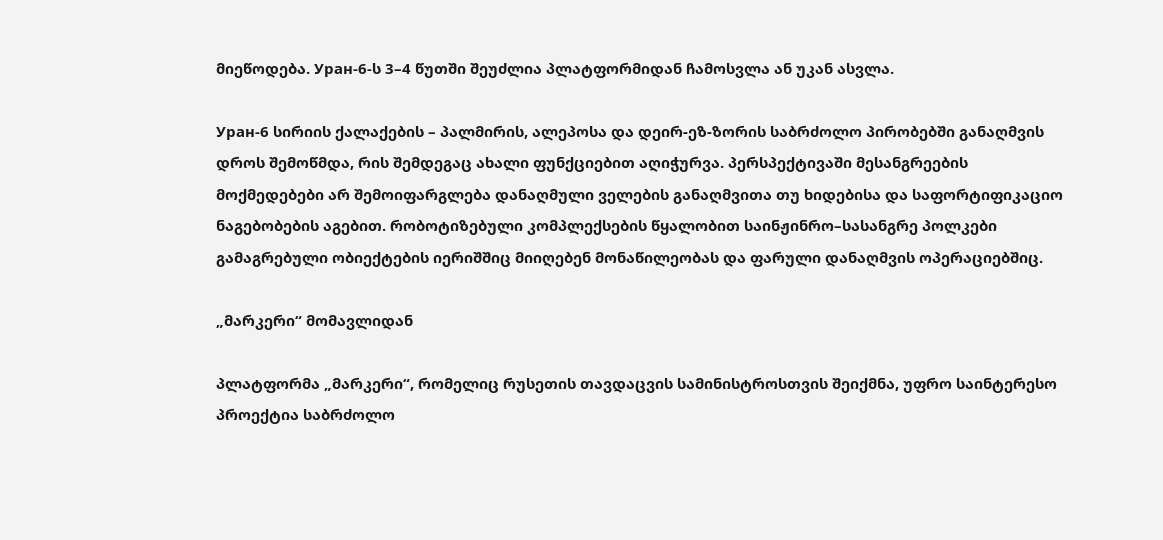მიეწოდება. Уран-6-ს 3–4 წუთში შეუძლია პლატფორმიდან ჩამოსვლა ან უკან ასვლა.

Уран-6 სირიის ქალაქების – პალმირის, ალეპოსა და დეირ-ეზ-ზორის საბრძოლო პირობებში განაღმვის დროს შემოწმდა, რის შემდეგაც ახალი ფუნქციებით აღიჭურვა. პერსპექტივაში მესანგრეების მოქმედებები არ შემოიფარგლება დანაღმული ველების განაღმვითა თუ ხიდებისა და საფორტიფიკაციო ნაგებობების აგებით. რობოტიზებული კომპლექსების წყალობით საინჟინრო–სასანგრე პოლკები გამაგრებული ობიექტების იერიშშიც მიიღებენ მონაწილეობას და ფარული დანაღმვის ოპერაციებშიც.

„მარკერი“ მომავლიდან

პლატფორმა „მარკერი“, რომელიც რუსეთის თავდაცვის სამინისტროსთვის შეიქმნა, უფრო საინტერესო პროექტია საბრძოლო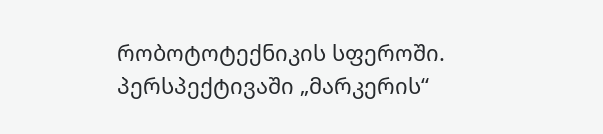რობოტოტექნიკის სფეროში. პერსპექტივაში „მარკერის“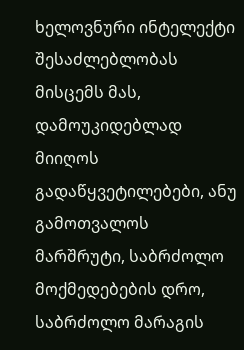ხელოვნური ინტელექტი შესაძლებლობას მისცემს მას, დამოუკიდებლად მიიღოს გადაწყვეტილებები, ანუ გამოთვალოს მარშრუტი, საბრძოლო მოქმედებების დრო, საბრძოლო მარაგის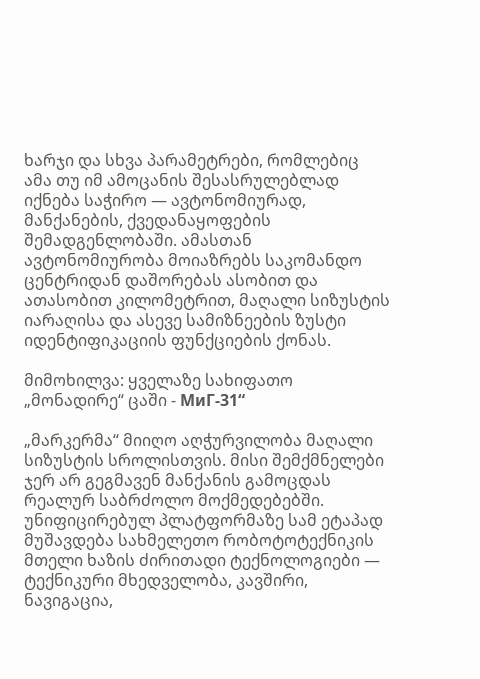ხარჯი და სხვა პარამეტრები, რომლებიც ამა თუ იმ ამოცანის შესასრულებლად იქნება საჭირო — ავტონომიურად, მანქანების, ქვედანაყოფების შემადგენლობაში. ამასთან ავტონომიურობა მოიაზრებს საკომანდო ცენტრიდან დაშორებას ასობით და ათასობით კილომეტრით, მაღალი სიზუსტის იარაღისა და ასევე სამიზნეების ზუსტი იდენტიფიკაციის ფუნქციების ქონას.

მიმოხილვა: ყველაზე სახიფათო „მონადირე“ ცაში - МиГ-31“

„მარკერმა“ მიიღო აღჭურვილობა მაღალი სიზუსტის სროლისთვის. მისი შემქმნელები ჯერ არ გეგმავენ მანქანის გამოცდას რეალურ საბრძოლო მოქმედებებში. უნიფიცირებულ პლატფორმაზე სამ ეტაპად მუშავდება სახმელეთო რობოტოტექნიკის მთელი ხაზის ძირითადი ტექნოლოგიები — ტექნიკური მხედველობა, კავშირი, ნავიგაცია,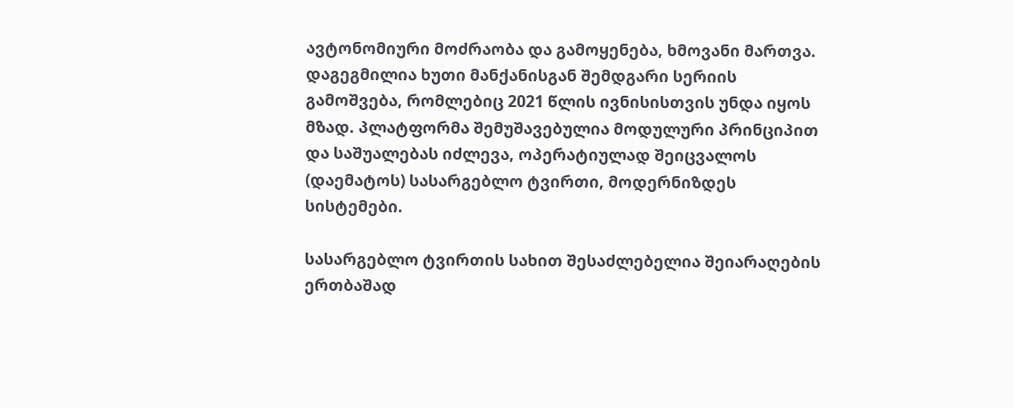ავტონომიური მოძრაობა და გამოყენება, ხმოვანი მართვა. დაგეგმილია ხუთი მანქანისგან შემდგარი სერიის გამოშვება, რომლებიც 2021 წლის ივნისისთვის უნდა იყოს მზად. პლატფორმა შემუშავებულია მოდულური პრინციპით და საშუალებას იძლევა, ოპერატიულად შეიცვალოს (დაემატოს) სასარგებლო ტვირთი, მოდერნიზდეს სისტემები.

სასარგებლო ტვირთის სახით შესაძლებელია შეიარაღების ერთბაშად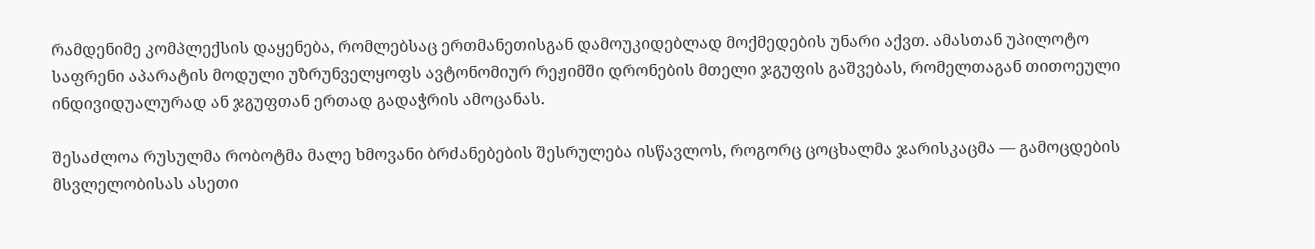რამდენიმე კომპლექსის დაყენება, რომლებსაც ერთმანეთისგან დამოუკიდებლად მოქმედების უნარი აქვთ. ამასთან უპილოტო საფრენი აპარატის მოდული უზრუნველყოფს ავტონომიურ რეჟიმში დრონების მთელი ჯგუფის გაშვებას, რომელთაგან თითოეული ინდივიდუალურად ან ჯგუფთან ერთად გადაჭრის ამოცანას.

შესაძლოა რუსულმა რობოტმა მალე ხმოვანი ბრძანებების შესრულება ისწავლოს, როგორც ცოცხალმა ჯარისკაცმა — გამოცდების მსვლელობისას ასეთი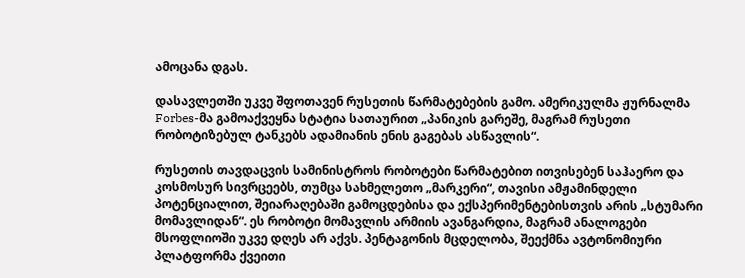ამოცანა დგას.

დასავლეთში უკვე შფოთავენ რუსეთის წარმატებების გამო. ამერიკულმა ჟურნალმა Forbes-მა გამოაქვეყნა სტატია სათაურით „პანიკის გარეშე, მაგრამ რუსეთი რობოტიზებულ ტანკებს ადამიანის ენის გაგებას ასწავლის“.

რუსეთის თავდაცვის სამინისტროს რობოტები წარმატებით ითვისებენ საჰაერო და კოსმოსურ სივრცეებს, თუმცა სახმელეთო „მარკერი“, თავისი ამჟამინდელი პოტენციალით, შეიარაღებაში გამოცდებისა და ექსპერიმენტებისთვის არის „სტუმარი მომავლიდან“. ეს რობოტი მომავლის არმიის ავანგარდია, მაგრამ ანალოგები მსოფლიოში უკვე დღეს არ აქვს. პენტაგონის მცდელობა, შეექმნა ავტონომიური პლატფორმა ქვეითი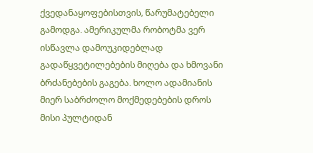ქვედანაყოფებისთვის, წარუმატებელი გამოდგა. ამერიკულმა რობოტმა ვერ ისწავლა დამოუკიდებლად გადაწყვეტილებების მიღება და ხმოვანი ბრძანებების გაგება. ხოლო ადამიანის მიერ საბრძოლო მოქმედებების დროს მისი პულტიდან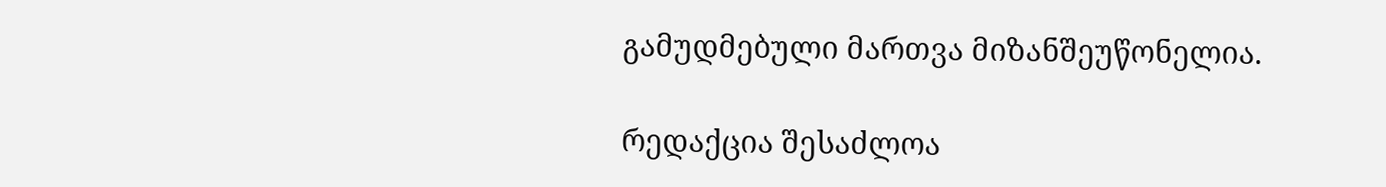გამუდმებული მართვა მიზანშეუწონელია.

რედაქცია შესაძლოა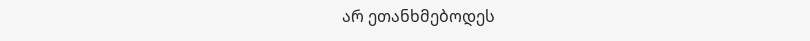არ ეთანხმებოდეს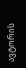ავტორის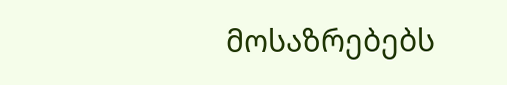მოსაზრებებს